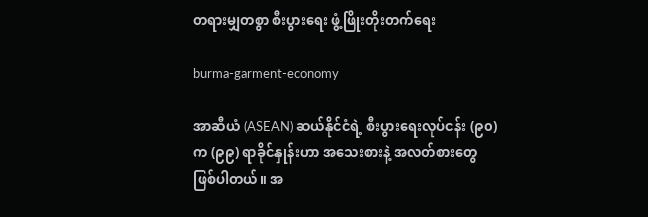တရားမျှတစွာ စီးပွားရေး ဖွံ့ဖြိုးတိုးတက်ရေး

burma-garment-economy

အာဆီယံ (ASEAN) ဆယ်နိုင်ငံရဲ့ စီးပွားရေးလုပ်ငန်း (၉၀) က (၉၉) ရာခိုင်နှုန်းဟာ အသေးစားနဲ့ အလတ်စားတွေ ဖြစ်ပါတယ်။ အ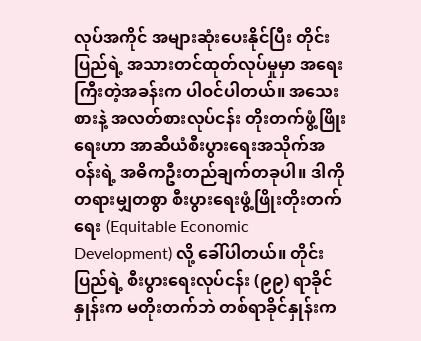လုပ်အကိုင် အများဆုံးပေးနိုင်ပြီး တိုင်းပြည်ရဲ့ အသားတင်ထုတ်လုပ်မှုမှာ အရေးကြီးတဲ့အခန်းက ပါဝင်ပါတယ်။ အသေးစားနဲ့ အလတ်စားလုပ်ငန်း တိုးတက်ဖွံ့ဖြိုးရေးဟာ အာဆီယံစီးပွားရေးအသိုက်အဝန်းရဲ့ အဓိကဦးတည်ချက်တခုပါ။ ဒါကို တရားမျှတစွာ စီးပွားရေးဖွံ့ဖြိုးတိုးတက်ရေး (Equitable Economic Development) လို့ ခေါ်ပါတယ်။ တိုင်းပြည်ရဲ့ စီးပွားရေးလုပ်ငန်း (၉၉) ရာခိုင်နှုန်းက မတိုးတက်ဘဲ တစ်ရာခိုင်နှုန်းက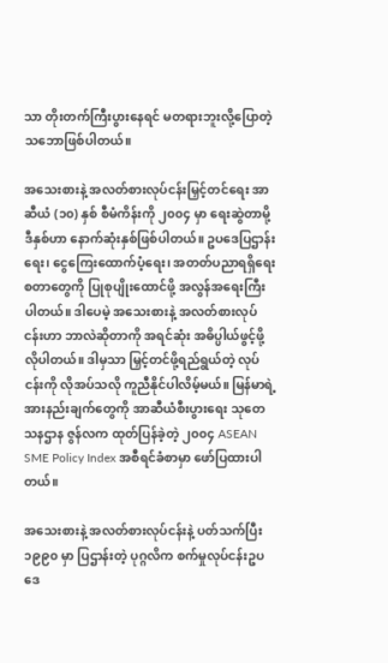သာ တိုးတက်ကြီးပွားနေရင် မတရားဘူးလို့ပြောတဲ့ သဘောဖြစ်ပါတယ်။

အသေးစားနဲ့ အလတ်စားလုပ်ငန်းမြှင့်တင်ရေး အာဆီယံ (၁၀) နှစ် စီမံကိန်းကို ၂၀၀၄ မှာ ရေးဆွဲတာမို့ ဒီနှစ်ဟာ နောက်ဆုံးနှစ်ဖြစ်ပါတယ်။ ဥပဒေပြဌာန်းရေး၊ ငွေကြေးထောက်ပံ့ရေး၊ အတတ်ပညာရရှိရေး စတာတွေကို ပြုစုပျိုးထောင်ဖို့ အလွန်အရေးကြီးပါတယ်။ ဒါပေမဲ့ အသေးစားနဲ့ အလတ်စားလုပ်ငန်းဟာ ဘာလဲဆိုတာကို အရင်ဆုံး အဓိပ္ပါယ်ဖွင့်ဖို့လိုပါတယ်။ ဒါမှသာ မြှင့်တင်ဖို့ရည်ရွယ်တဲ့ လုပ်ငန်းကို လိုအပ်သလို ကူညီနိုင်ပါလိမ့်မယ်။ မြန်မာရဲ့ အားနည်းချက်တွေကို အာဆီယံစီးပွားရေး သုတေသနဌာန ဇွန်လက ထုတ်ပြန်ခဲ့တဲ့ ၂၀၀၄ ASEAN SME Policy Index အစီရင်ခံစာမှာ ဖော်ပြထားပါတယ်။

အသေးစားနဲ့ အလတ်စားလုပ်ငန်းနဲ့ ပတ်သက်ပြီး ၁၉၉၀ မှာ ပြဌာန်းတဲ့ ပုဂ္ဂလိက စက်မှုလုပ်ငန်းဥပဒေ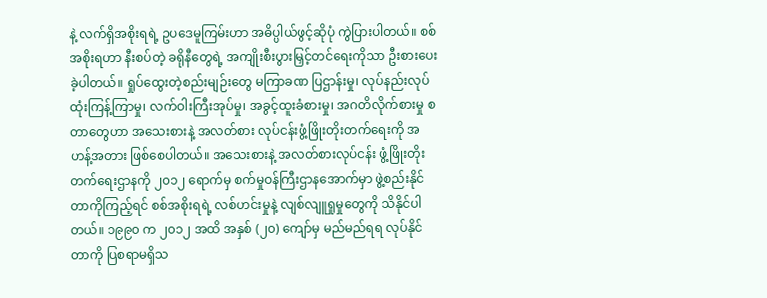နဲ့ လက်ရှိအစိုးရရဲ့ ဥပဒေမူကြမ်းဟာ အဓိပ္ပါယ်ဖွင့်ဆိုပုံ ကွဲပြားပါတယ်။ စစ်အစိုးရဟာ နီးစပ်တဲ့ ခရိုနီတွေရဲ့ အကျိုးစီးပွားမြှင့်တင်ရေးကိုသာ ဦးစားပေးခဲ့ပါတယ်။ ရှုပ်ထွေးတဲ့စည်းမျဉ်းတွေ မကြာခဏ ပြဌာန်းမှု၊ လုပ်နည်းလုပ်ထုံးကြန့်ကြာမှု၊ လက်ဝါးကြီးအုပ်မှု၊ အခွင့်ထူးခံစားမှု၊ အဂတိလိုက်စားမှု စတာတွေဟာ အသေးစားနဲ့ အလတ်စား လုပ်ငန်းဖွံ့ဖြိုးတိုးတက်ရေးကို အဟန့်အတား ဖြစ်စေပါတယ်။ အသေးစားနဲ့ အလတ်စားလုပ်ငန်း ဖွံ့ဖြိုးတိုးတက်ရေးဌာနကို ၂၀၁၂ ရောက်မှ စက်မှုဝန်ကြီးဌာနအောက်မှာ ဖွဲ့စည်းနိုင်တာကိုကြည့်ရင် စစ်အစိုးရရဲ့ လစ်ဟင်းမှုနဲ့ လျစ်လျူရှုမှုတွေကို သိနိုင်ပါတယ်။ ၁၉၉၀ က ၂၀၁၂ အထိ အနှစ် (၂၀) ကျော်မှ မည်မည်ရရ လုပ်နိုင်တာကို ပြစရာမရှိသ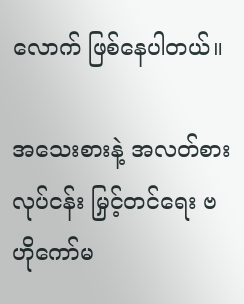လောက် ဖြစ်နေပါတယ်။

အသေးစားနဲ့ အလတ်စားလုပ်ငန်း မြှင့်တင်ရေး ဗဟိုကော်မ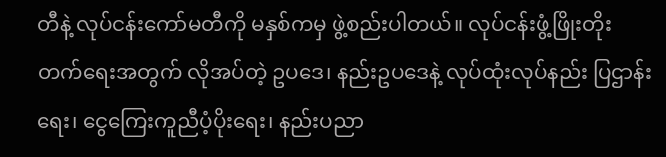တီနဲ့ လုပ်ငန်းကော်မတီကို မနှစ်ကမှ ဖွဲ့စည်းပါတယ်။ လုပ်ငန်းဖွံ့ဖြိုးတိုးတက်ရေးအတွက် လိုအပ်တဲ့ ဥပဒေ၊ နည်းဥပဒေနဲ့ လုပ်ထုံးလုပ်နည်း ပြဌာန်းရေး၊ ငွေကြေးကူညီပံ့ပိုးရေး၊ နည်းပညာ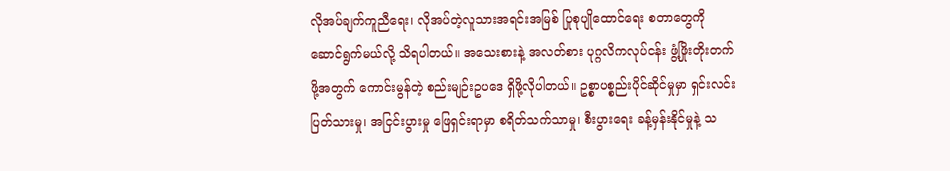လိုအပ်ချက်ကူညီရေး၊ လိုအပ်တဲ့လူသားအရင်းအမြစ် ပြုစုပျိုထောင်ရေး စတာတွေကို ဆောင်ရွက်မယ်လို့ သိရပါတယ်။ အသေးစားနဲ့ အလတ်စား ပုဂ္ဂလိကလုပ်ငန်း ဖွံ့ဖြိုးတိုးတက်ဖို့အတွက် ကောင်းမွန်တဲ့ စည်းမျဉ်းဥပဒေ ရှိဖို့လိုပါတယ်။ ဥစ္စာပစ္စည်းပိုင်ဆိုင်မှုမှာ ရှင်းလင်းပြတ်သားမှု၊ အငြင်းပွားမှု ဖြေရှင်းရာမှာ စရိတ်သက်သာမှု၊ စီးပွားရေး ခန့်မှန်းနိုင်မှုနဲ့ သ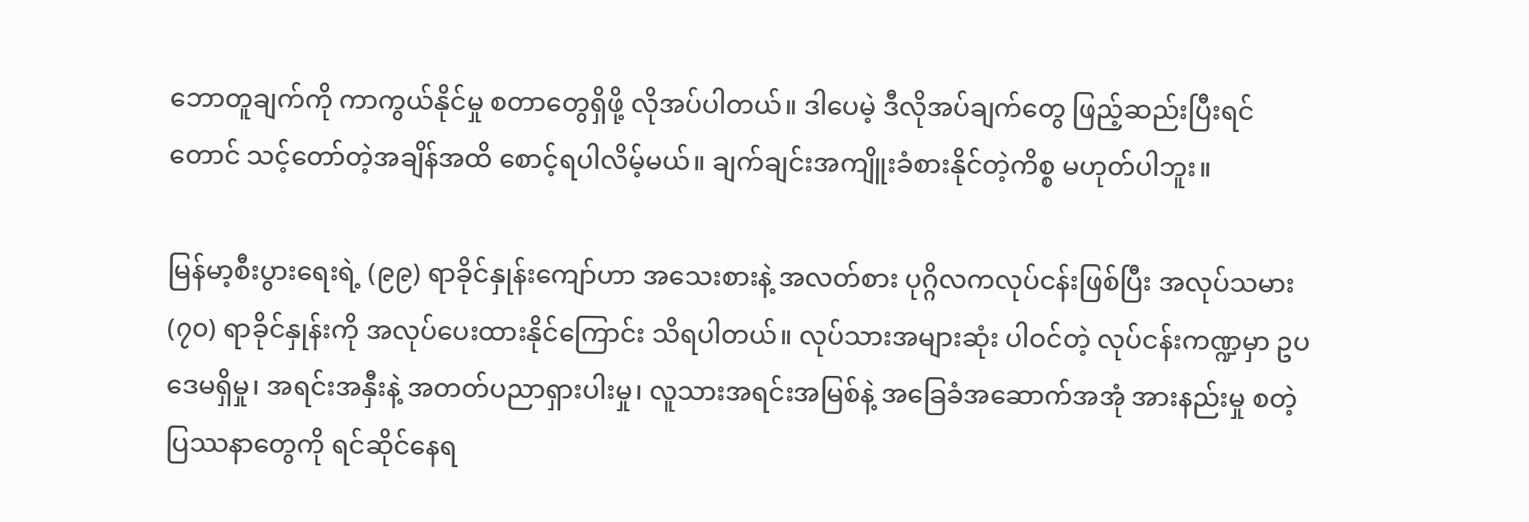ဘောတူချက်ကို ကာကွယ်နိုင်မှု စတာတွေရှိဖို့ လိုအပ်ပါတယ်။ ဒါပေမဲ့ ဒီလိုအပ်ချက်တွေ ဖြည့်ဆည်းပြီးရင်တောင် သင့်တော်တဲ့အချိန်အထိ စောင့်ရပါလိမ့်မယ်။ ချက်ချင်းအကျိူးခံစားနိုင်တဲ့ကိစ္စ မဟုတ်ပါဘူး။

မြန်မာ့စီးပွားရေးရဲ့ (၉၉) ရာခိုင်နှုန်းကျော်ဟာ အသေးစားနဲ့ အလတ်စား ပုဂ္ဂိလကလုပ်ငန်းဖြစ်ပြီး အလုပ်သမား (၇၀) ရာခိုင်နှုန်းကို အလုပ်ပေးထားနိုင်ကြောင်း သိရပါတယ်။ လုပ်သားအများဆုံး ပါဝင်တဲ့ လုပ်ငန်းကဏ္ဍမှာ ဥပဒေမရှိမှု၊ အရင်းအနှီးနဲ့ အတတ်ပညာရှားပါးမှု၊ လူသားအရင်းအမြစ်နဲ့ အခြေခံအဆောက်အအုံ အားနည်းမှု စတဲ့ ပြဿနာတွေကို ရင်ဆိုင်နေရ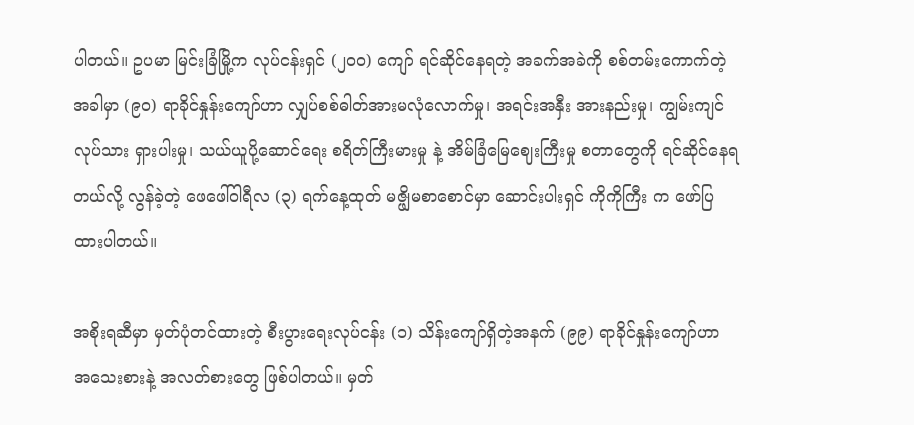ပါတယ်။ ဥပမာ မြင်းခြံမြို့က လုပ်ငန်းရှင် (၂၀၀) ကျော် ရင်ဆိုင်နေရတဲ့ အခက်အခဲကို စစ်တမ်းကောက်တဲ့အခါမှာ (၉၀) ရာခိုင်နှုန်းကျော်ဟာ လျှပ်စစ်ဓါတ်အားမလုံလောက်မှု၊ အရင်းအနှီး အားနည်းမှု၊ ကျွမ်းကျင်လုပ်သား ရှားပါးမှု၊ သယ်ယူပို့ဆောင်ရေး စရိတ်ကြီးမားမှု နဲ့ အိမ်ခြံမြေဈေးကြီးမှု စတာတွေကို ရင်ဆိုင်နေရတယ်လို့ လွန်ခဲ့တဲ့ ဖေဖေါ်ဝါရီလ (၃) ရက်နေ့ထုတ် မဇ္ဖျိမစာစောင်မှာ ဆောင်းပါးရှင် ကိုကိုကြီး က ဖော်ပြထားပါတယ်။

အစိုးရဆီမှာ မှတ်ပုံတင်ထားတဲ့ စီးပွားရေးလုပ်ငန်း (၁) သိန်းကျော်ရှိတဲ့အနက် (၉၉) ရာခိုင်နှုန်းကျော်ဟာ အသေးစားနဲ့ အလတ်စားတွေ ဖြစ်ပါတယ်။ မှတ်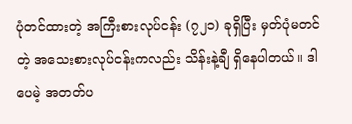ပုံတင်ထားတဲ့ အကြီးစားလုပ်ငန်း (၇၂၁) ခုရှိပြီး မှတ်ပုံမတင်တဲ့ အသေးစားလုပ်ငန်းကလည်း သိန်းနဲ့ချီ ရှိနေပါတယ်။ ဒါပေမဲ့ အတတ်ပ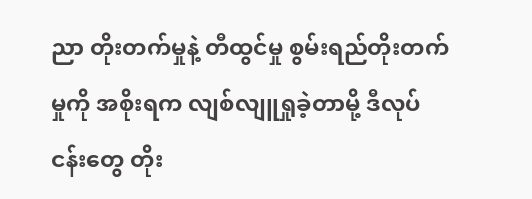ညာ တိုးတက်မှုနဲ့ တီထွင်မှု စွမ်းရည်တိုးတက်မှုကို အစိုးရက လျစ်လျူရှုခဲ့တာမို့ ဒီလုပ်ငန်းတွေ တိုး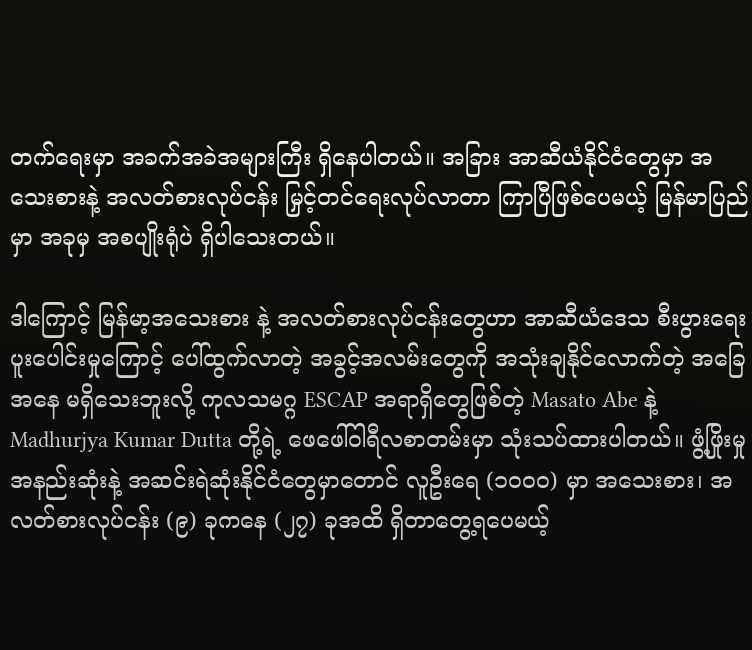တက်ရေးမှာ အခက်အခဲအများကြီး ရှိနေပါတယ်။ အခြား အာဆီယံနိုင်ငံတွေမှာ အသေးစားနဲ့ အလတ်စားလုပ်ငန်း မြှင့်တင်ရေးလုပ်လာတာ ကြာပြီဖြစ်ပေမယ့် မြန်မာပြည်မှာ အခုမှ အစပျိုးရုံပဲ ရှိပါသေးတယ်။

ဒါကြောင့် မြန်မာ့အသေးစား နဲ့ အလတ်စားလုပ်ငန်းတွေဟာ အာဆီယံဒေသ စီးပွားရေးပူးပေါင်းမှုကြောင့် ပေါ်ထွက်လာတဲ့ အခွင့်အလမ်းတွေကို အသုံးချနိုင်လောက်တဲ့ အခြေအနေ မရှိသေးဘူးလို့ ကုလသမဂ္ဂ ESCAP အရာရှိတွေဖြစ်တဲ့ Masato Abe နဲ့ Madhurjya Kumar Dutta တို့ရဲ့ ဖေဖေါ်ဝါရီလစာတမ်းမှာ သုံးသပ်ထားပါတယ်။ ဖွံ့ဖြိုးမှုအနည်းဆုံးနဲ့ အဆင်းရဲဆုံးနိုင်ငံတွေမှာတောင် လူဦးရေ (၁၀၀၀) မှာ အသေးစား၊ အလတ်စားလုပ်ငန်း (၉) ခုကနေ (၂၇) ခုအထိ ရှိတာတွေ့ရပေမယ့်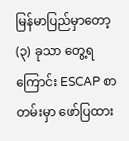မြန်မာပြည်မှာတော့ (၃) ခုသာ တွေ့ရကြောင်း ESCAP စာတမ်းမှာ ဖော်ပြထား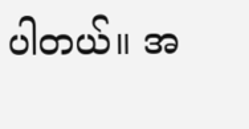ပါတယ်။ အ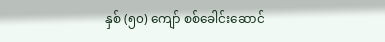နှစ် (၅၀) ကျော် စစ်ခေါင်းဆောင်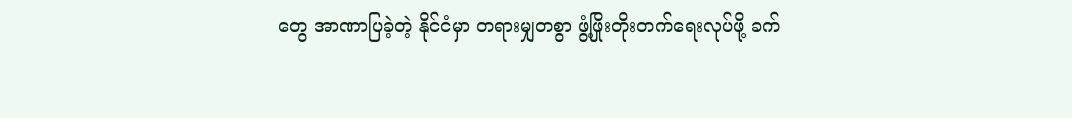တွေ အာဏာပြခဲ့တဲ့ နိုင်ငံမှာ တရားမျှတစွာ ဖွံ့ဖြိုးတိုးတက်ရေးလုပ်ဖို့ ခက်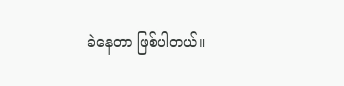ခဲနေတာ ဖြစ်ပါတယ်။